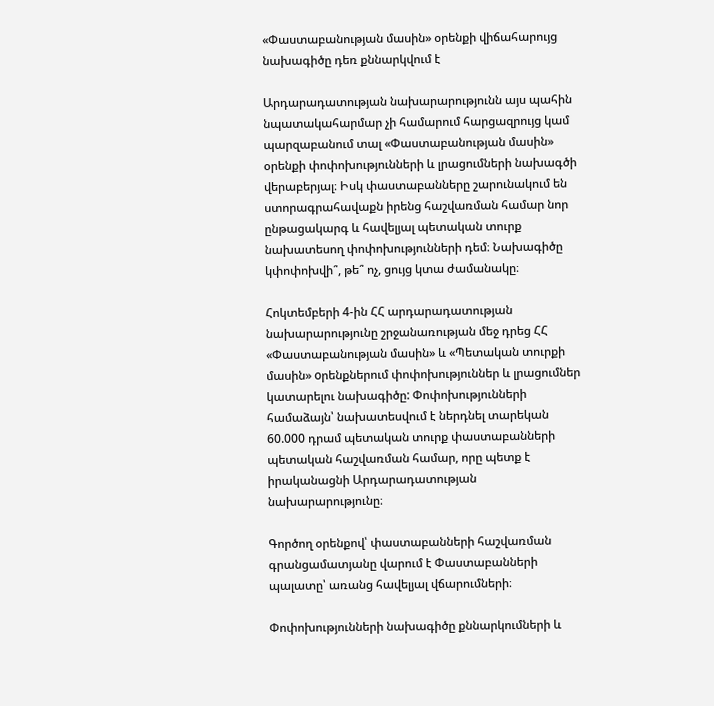«Փաստաբանության մասին» օրենքի վիճահարույց նախագիծը դեռ քննարկվում է

Արդարադատության նախարարությունն այս պահին նպատակահարմար չի համարում հարցազրույց կամ պարզաբանում տալ «Փաստաբանության մասին» օրենքի փոփոխությունների և լրացումների նախագծի վերաբերյալ։ Իսկ փաստաբանները շարունակում են ստորագրահավաքն իրենց հաշվառման համար նոր ընթացակարգ և հավելյալ պետական տուրք նախատեսող փոփոխությունների դեմ։ Նախագիծը կփոփոխվի՞, թե՞ ոչ, ցույց կտա ժամանակը։

Հոկտեմբերի 4-ին ՀՀ արդարադատության նախարարությունը շրջանառության մեջ դրեց ՀՀ «Փաստաբանության մասին» և «Պետական տուրքի մասին» oրենքներում փոփոխություններ և լրացումներ կատարելու նախագիծը: Փոփոխությունների համաձայն՝ նախատեսվում է ներդնել տարեկան 60.000 դրամ պետական տուրք փաստաբանների պետական հաշվառման համար, որը պետք է իրականացնի Արդարադատության նախարարությունը։

Գործող օրենքով՝ փաստաբանների հաշվառման գրանցամատյանը վարում է Փաստաբանների պալատը՝ առանց հավելյալ վճարումների։

Փոփոխությունների նախագիծը քննարկումների և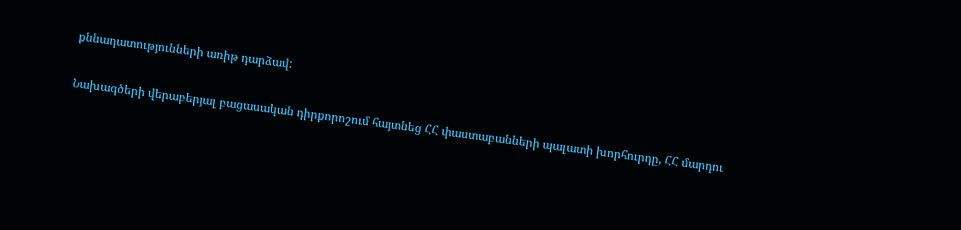քննադատությունների առիթ դարձավ:

Նախագծերի վերաբերյալ բացասական դիրքորոշում հայտնեց ՀՀ փաստաբանների պալատի խորհուրդը, ՀՀ մարդու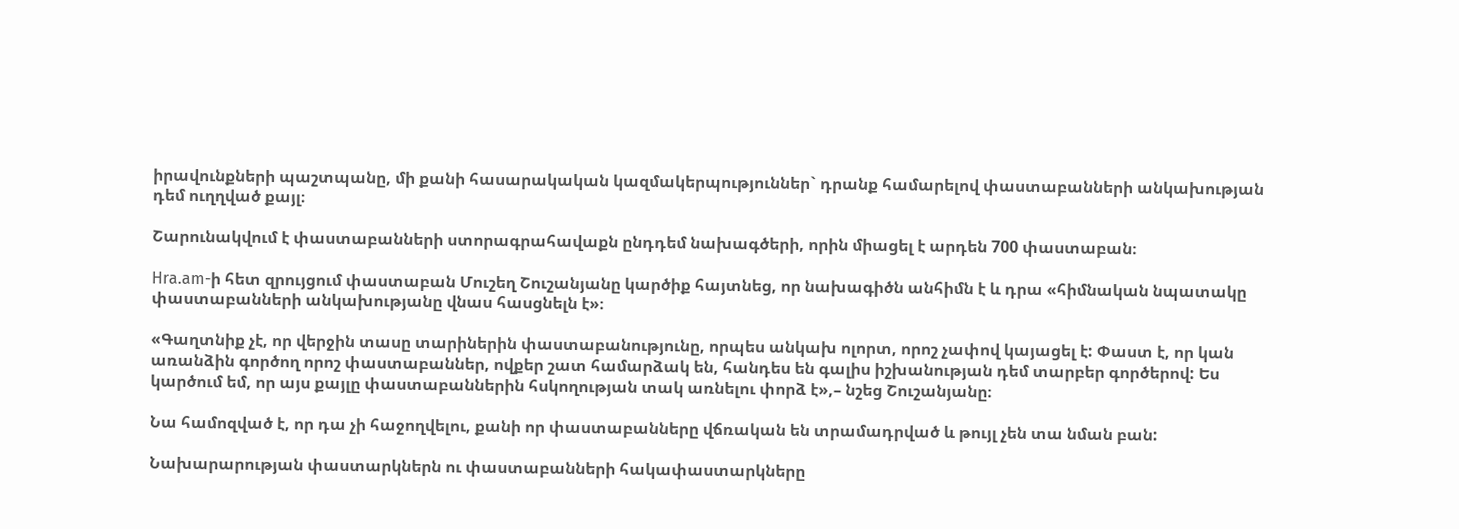իրավունքների պաշտպանը, մի քանի հասարակական կազմակերպություններ` դրանք համարելով փաստաբանների անկախության դեմ ուղղված քայլ։

Շարունակվում է փաստաբանների ստորագրահավաքն ընդդեմ նախագծերի, որին միացել է արդեն 700 փաստաբան։

Hra.am-ի հետ զրույցում փաստաբան Մուշեղ Շուշանյանը կարծիք հայտնեց, որ նախագիծն անհիմն է և դրա «հիմնական նպատակը փաստաբանների անկախությանը վնաս հասցնելն է»։

«Գաղտնիք չէ, որ վերջին տասը տարիներին փաստաբանությունը, որպես անկախ ոլորտ, որոշ չափով կայացել է: Փաստ է, որ կան առանձին գործող որոշ փաստաբաններ, ովքեր շատ համարձակ են, հանդես են գալիս իշխանության դեմ տարբեր գործերով: Ես կարծում եմ, որ այս քայլը փաստաբաններին հսկողության տակ առնելու փորձ է»,– նշեց Շուշանյանը։

Նա համոզված է, որ դա չի հաջողվելու, քանի որ փաստաբանները վճռական են տրամադրված և թույլ չեն տա նման բան:

Նախարարության փաստարկներն ու փաստաբանների հակափաստարկները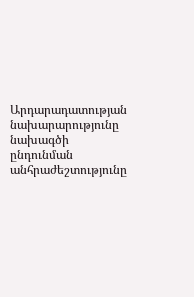Արդարադատության նախարարությունը նախագծի ընդունման անհրաժեշտությունը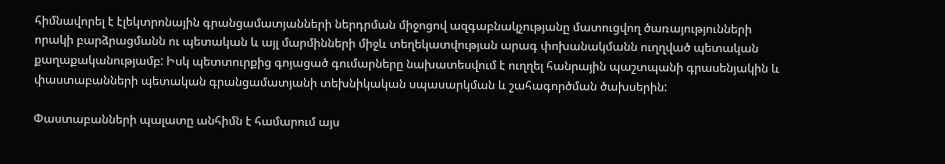հիմնավորել է էլեկտրոնային գրանցամատյանների ներդրման միջոցով ազգաբնակչությանը մատուցվող ծառայությունների որակի բարձրացմանն ու պետական և այլ մարմինների միջև տեղեկատվության արագ փոխանակմանն ուղղված պետական քաղաքականությամբ: Իսկ պետտուրքից գոյացած գումարները նախատեսվում է ուղղել հանրային պաշտպանի գրասենյակին և փաստաբանների պետական գրանցամատյանի տեխնիկական սպասարկման և շահագործման ծախսերին:

Փաստաբանների պալատը անհիմն է համարում այս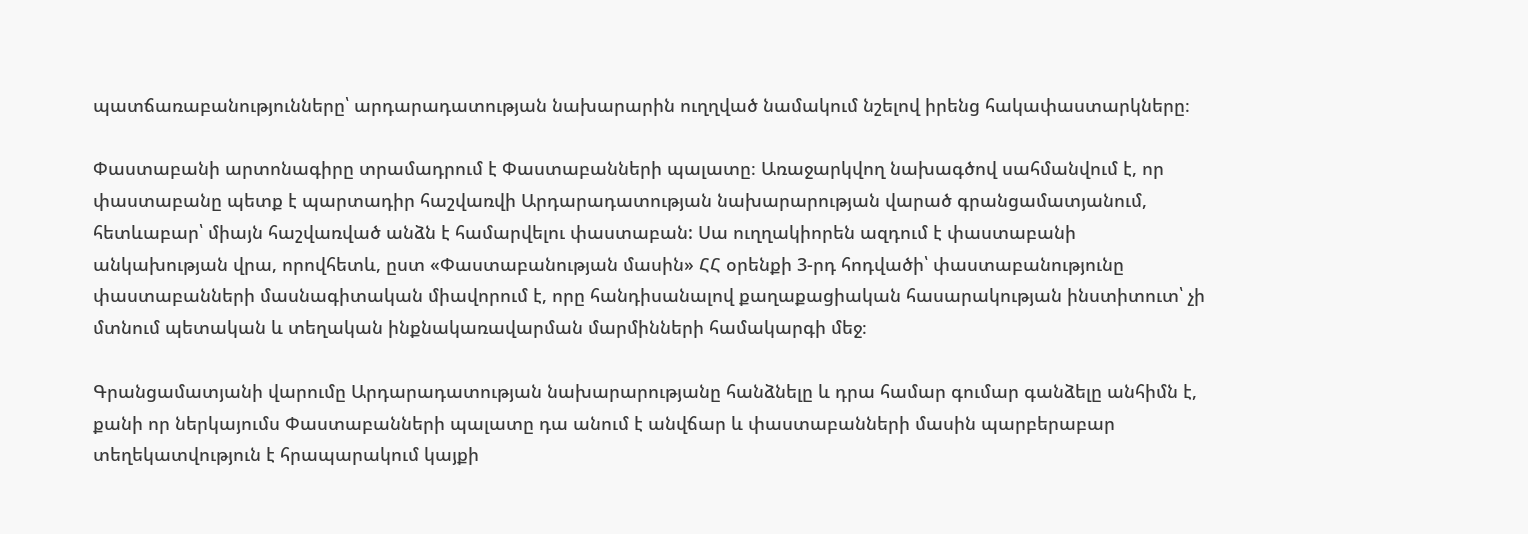պատճառաբանությունները՝ արդարադատության նախարարին ուղղված նամակում նշելով իրենց հակափաստարկները։

Փաստաբանի արտոնագիրը տրամադրում է Փաստաբանների պալատը։ Առաջարկվող նախագծով սահմանվում է, որ փաստաբանը պետք է պարտադիր հաշվառվի Արդարադատության նախարարության վարած գրանցամատյանում, հետևաբար՝ միայն հաշվառված անձն է համարվելու փաստաբան: Սա ուղղակիորեն ազդում է փաստաբանի անկախության վրա, որովհետև, ըստ «Փաստաբանության մասին» ՀՀ օրենքի 3-րդ հոդվածի՝ փաստաբանությունը փաստաբանների մասնագիտական միավորում է, որը հանդիսանալով քաղաքացիական հասարակության ինստիտուտ՝ չի մտնում պետական և տեղական ինքնակառավարման մարմինների համակարգի մեջ։

Գրանցամատյանի վարումը Արդարադատության նախարարությանը հանձնելը և դրա համար գումար գանձելը անհիմն է, քանի որ ներկայումս Փաստաբանների պալատը դա անում է անվճար և փաստաբանների մասին պարբերաբար տեղեկատվություն է հրապարակում կայքի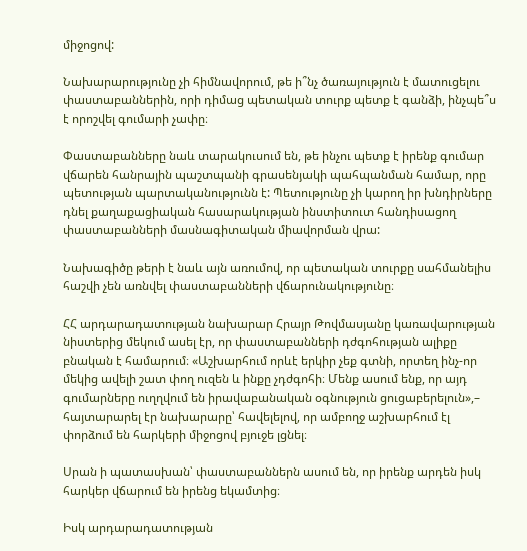միջոցով:

Նախարարությունը չի հիմնավորում, թե ի՞նչ ծառայություն է մատուցելու փաստաբաններին, որի դիմաց պետական տուրք պետք է գանձի, ինչպե՞ս է որոշվել գումարի չափը։

Փաստաբանները նաև տարակուսում են, թե ինչու պետք է իրենք գումար վճարեն հանրային պաշտպանի գրասենյակի պահպանման համար, որը պետության պարտականությունն է: Պետությունը չի կարող իր խնդիրները դնել քաղաքացիական հասարակության ինստիտուտ հանդիսացող փաստաբանների մասնագիտական միավորման վրա:

Նախագիծը թերի է նաև այն առումով, որ պետական տուրքը սահմանելիս հաշվի չեն առնվել փաստաբանների վճարունակությունը։

ՀՀ արդարադատության նախարար Հրայր Թովմասյանը կառավարության նիստերից մեկում ասել էր, որ փաստաբանների դժգոհության ալիքը բնական է համարում։ «Աշխարհում որևէ երկիր չեք գտնի, որտեղ ինչ-որ մեկից ավելի շատ փող ուզեն և ինքը չդժգոհի։ Մենք ասում ենք, որ այդ գումարները ուղղվում են իրավաբանական օգնություն ցուցաբերելուն»,– հայտարարել էր նախարարը՝ հավելելով, որ ամբողջ աշխարհում էլ փորձում են հարկերի միջոցով բյուջե լցնել։

Սրան ի պատասխան՝ փաստաբաններն ասում են, որ իրենք արդեն իսկ հարկեր վճարում են իրենց եկամտից։

Իսկ արդարադատության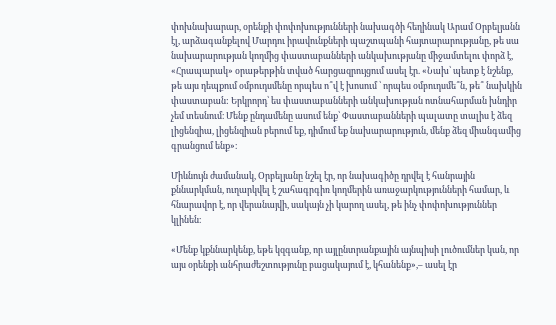փոխնախարար, օրենքի փոփոխությունների նախագծի հեղինակ Արամ Օրբելյանն էլ, արձագանքելով Մարդու իրավունքների պաշտպանի հայտարարությանը, թե սա նախարարության կողմից փաստաբանների անկախությանը միջամտելու փորձ է, «Հրապարակ» օրաթերթին տված հարցազրույցում ասել էր. «Նախ՝ պետք է նշենք, թե այս դեպքում օմբուդսմենը որպես ո՞վ է խոսում ՝ որպես օմբուդսմե՞ն, թե՞ նախկին փաստաբան: Երկրորդ՝ ես փաստաբանների անկախության ոտնահարման խնդիր չեմ տեսնում։ Մենք ընդամենը ասում ենք՝ Փաստաբանների պալատը տալիս է ձեզ լիցենզիա, լիցենզիան բերում եք, դիմում եք նախարարություն, մենք ձեզ միանգամից գրանցում ենք»։

Միևնույն ժամանակ, Օրբելյանը նշել էր, որ նախագիծը դրվել է հանրային քննարկման, ուղարկվել է շահագրգիռ կողմերին առաջարկությունների համար, և հնարավոր է, որ վերանայվի, սակայն չի կարող ասել, թե ինչ փոփոխություններ կլինեն։

«Մենք կքննարկենք, եթե կզգանք, որ այլընտրանքային այնպիսի լուծումներ կան, որ այս օրենքի անհրաժեշտությունը բացակայում է, կհանենք»,– ասել էր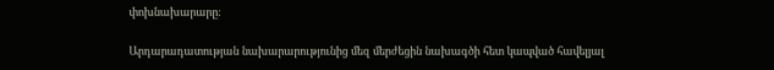փոխնախարարը:

Արդարադատության նախարարությունից մեզ մերժեցին նախագծի հետ կապված հավելյալ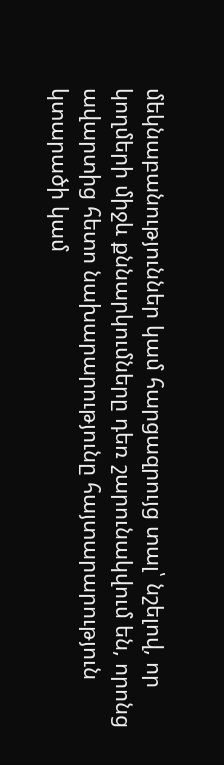մեկնաբանություններ կամ հարցազրույց տալ՝ նշելով, որ կողմերի միջև քննարկումները դեռ շարունակվում են, որոնց ավարտից հետո նախարարությունը հայտարարություն կտարածի կամ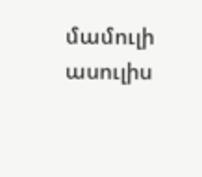մամուլի ասուլիս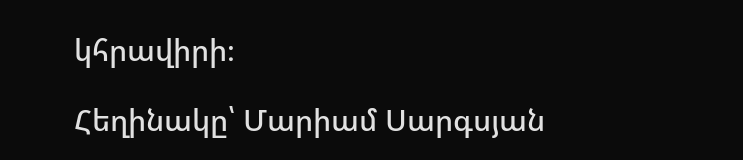կհրավիրի։

Հեղինակը՝ Մարիամ Սարգսյան